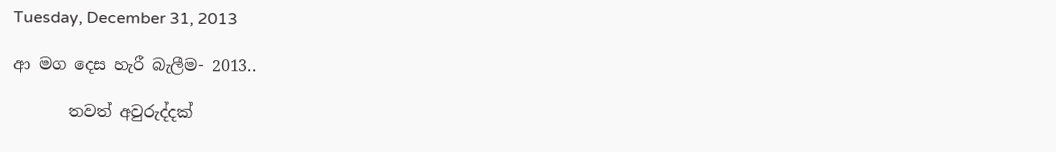Tuesday, December 31, 2013

ආ මග දෙස හැරී බැලීම- 2013..

       තවත් අවුරුද්දක්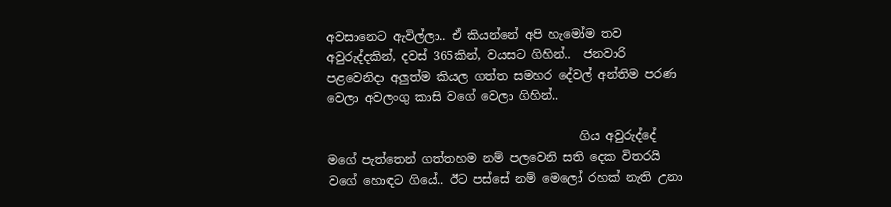අවසානෙට ඇවිල්ලා.. ඒ කියන්නේ අපි හැමෝම තව අවුරුද්දකින්, දවස් 365කින්, වයසට ගිහින්..  ජනවාරි පළවෙනිදා අලුත්ම කියල ගත්ත සමහර දේවල් අන්තිම පරණ වෙලා අවලංගු කාසි වගේ වෙලා ගිහින්..

                                          ගිය අවුරුද්දේ මගේ පැත්තෙන් ගත්තහම නම් පලවෙනි සති දෙක විතරයි වගේ හොඳට ගියේ.. ඊට පස්සේ නම් මෙලෝ රහක් නැති උනා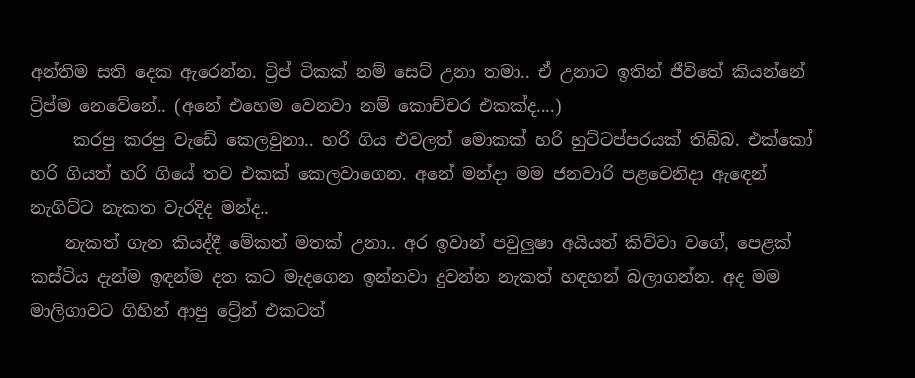අන්තිම සති දෙක ඇරෙන්න. ට්‍රිප් ටිකක් නම් සෙට් උනා තමා.. ඒ උනාට ඉතින් ජීවිතේ කියන්නේ ට්‍රිප්ම නෙවේනේ.. (අනේ එහෙම වෙනවා නම් කොච්චර එකක්ද....)
     කරපු කරපු වැඩේ කෙලවුනා.. හරි ගිය එවලත් මොකක් හරි හුට්ටප්පරයක් තිබ්බ. එක්කෝ හරි ගියත් හරි ගියේ තව එකක් කෙලවාගෙන. අනේ මන්දා මම ජනවාරි පළවෙනිදා ඇඳෙන් නැගිට්ට නැකත වැරදිද මන්ද..
    නැකත් ගැන කියද්දී මේකත් මතක් උනා.. අර ඉවාන් පවුලුෂා අයියත් කිව්වා වගේ, පෙළක් කස්ටිය දැන්ම ඉඳන්ම දත කට මැදගෙන ඉන්නවා දුවන්න නැකත් හඳහන් බලාගන්න. අද මම මාලිගාවට ගිහින් ආපු ට්‍රේන් එකටත්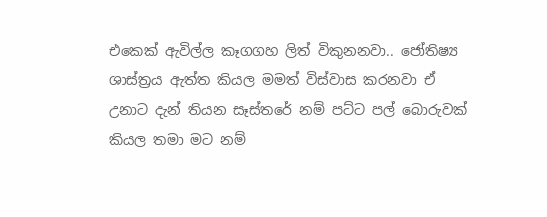එකෙක් ඇවිල්ල කෑගගහ ලිත් විකුනනවා.. ජෝතිෂ්‍ය ශාස්ත්‍රය ඇත්ත කියල මමත් විස්වාස කරනවා ඒ උනාට දැන් තියන සෑස්තරේ නම් පට්ට පල් බොරුවක් කියල තමා මට නම්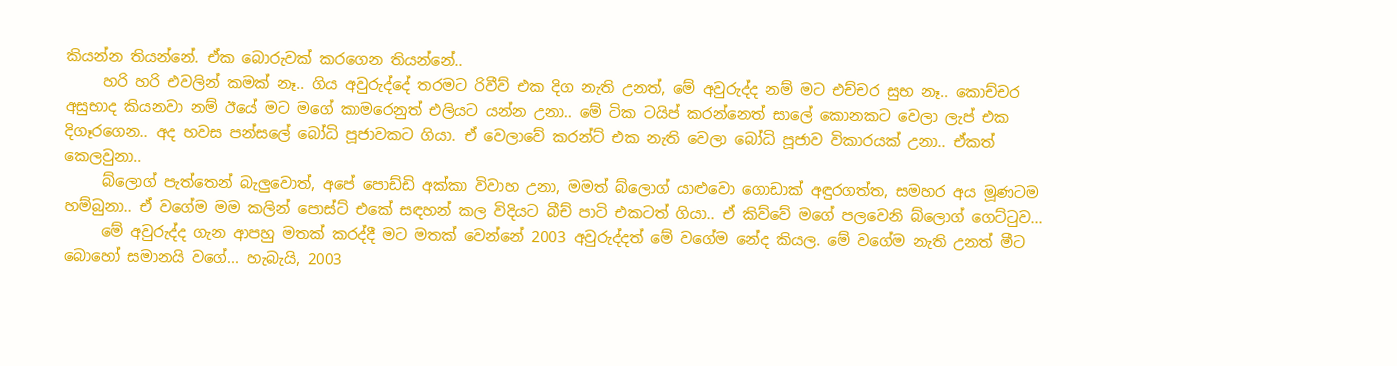කියන්න තියන්නේ. ඒක බොරුවක් කරගෙන තියන්නේ..
     හරි හරි එවලින් කමක් නෑ.. ගිය අවුරුද්දේ තරමට රිවීව් එක දිග නැති උනත්, මේ අවුරුද්ද නම් මට එච්චර සුභ නෑ.. කොච්චර අසුභාද කියනවා නම් ඊයේ මට මගේ කාමරෙනුත් එලියට යන්න උනා.. මේ ටික ටයිප් කරන්නෙත් සාලේ කොනකට වෙලා ලැප් එක දිගෑරගෙන.. අද හවස පන්සලේ බෝධි පූජාවකට ගියා. ඒ වෙලාවේ කරන්ට් එක නැති වෙලා බෝධි පූජාව විකාරයක් උනා.. ඒකත් කෙලවුනා..
     බ්ලොග් පැත්තෙන් බැලුවොත්, අපේ පොඩ්ඩි අක්කා විවාහ උනා, මමත් බ්ලොග් යාළුවො ගොඩාක් අඳුරගත්ත, සමහර අය මූණටම හම්බුනා.. ඒ වගේම මම කලින් පොස්ට් එකේ සඳහන් කල විදියට බීච් පාටි එකටත් ගියා.. ඒ කිව්වේ මගේ පලවෙනි බ්ලොග් ගෙට්ටුව...
     මේ අවුරුද්ද ගැන ආපහු මතක් කරද්දී මට මතක් වෙන්නේ 2003 අවුරුද්දත් මේ වගේම නේද කියල. මේ වගේම නැති උනත් මීට බොහෝ සමානයි වගේ... හැබැයි, 2003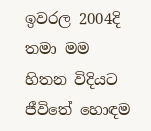ඉවරල 2004දි තමා මම හිතන විදියට ජීවිතේ හොඳම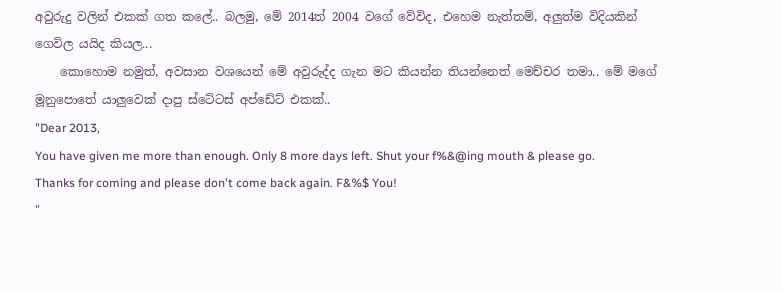අවුරුදු වලින් එකක් ගත කලේ.. බලමු, මේ 2014ත් 2004 වගේ වේවිද, එහෙම නැත්තම්, අලුත්ම විදියකින් ගෙවිල යයිද කියල...
    කොහොම නමුත්, අවසාන වශයෙන් මේ අවුරුද්ද ගැන මට කියන්න තියන්නෙත් මෙච්චර තමා.. මේ මගේ මූනුපොතේ යාලුවෙක් දාපු ස්ටේටස් අප්ඩේට් එකක්..
"Dear 2013,
You have given me more than enough. Only 8 more days left. Shut your f%&@ing mouth & please go. Thanks for coming and please don't come back again. F&%$ You!
"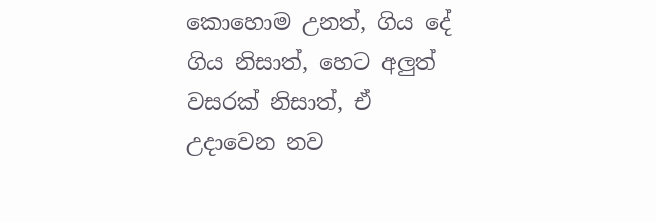කොහොම උනත්, ගිය දේ ගිය නිසාත්, හෙට අලුත් වසරක් නිසාත්, ඒ උදාවෙන නව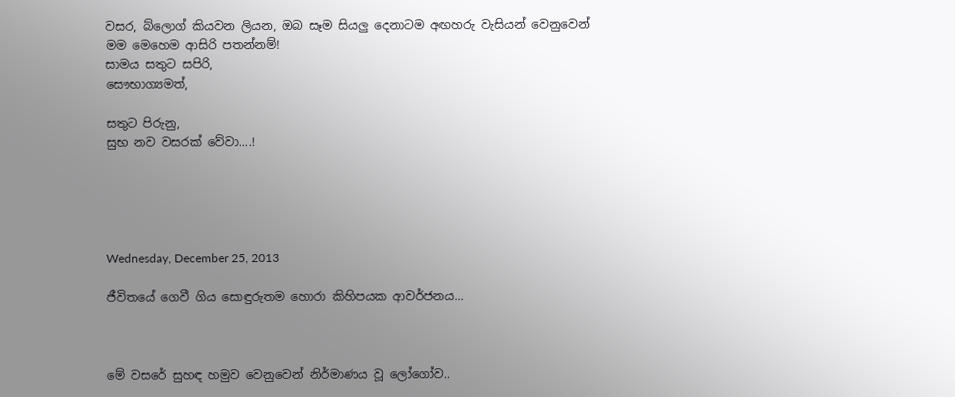වසර, බ්ලොග් කියවන ලියන, ඔබ සෑම සියලු දෙනාටම අඟහරු වැසියන් වෙනුවෙන් මම මෙහෙම ආසිරි පතන්නම්!
සාමය සතුට සපිරි,
සෞභාග්‍යමත්,

සතුට පිරුනු,
සුභ නව වසරක් වේවා....!





Wednesday, December 25, 2013

ජීවිතයේ ගෙවී ගිය සොඳුරුතම හොරා කිහිපයක ආවර්ජනය...



මේ වසරේ සුහඳ හමුව වෙනුවෙන් නිර්මාණය වූ ලෝගෝව..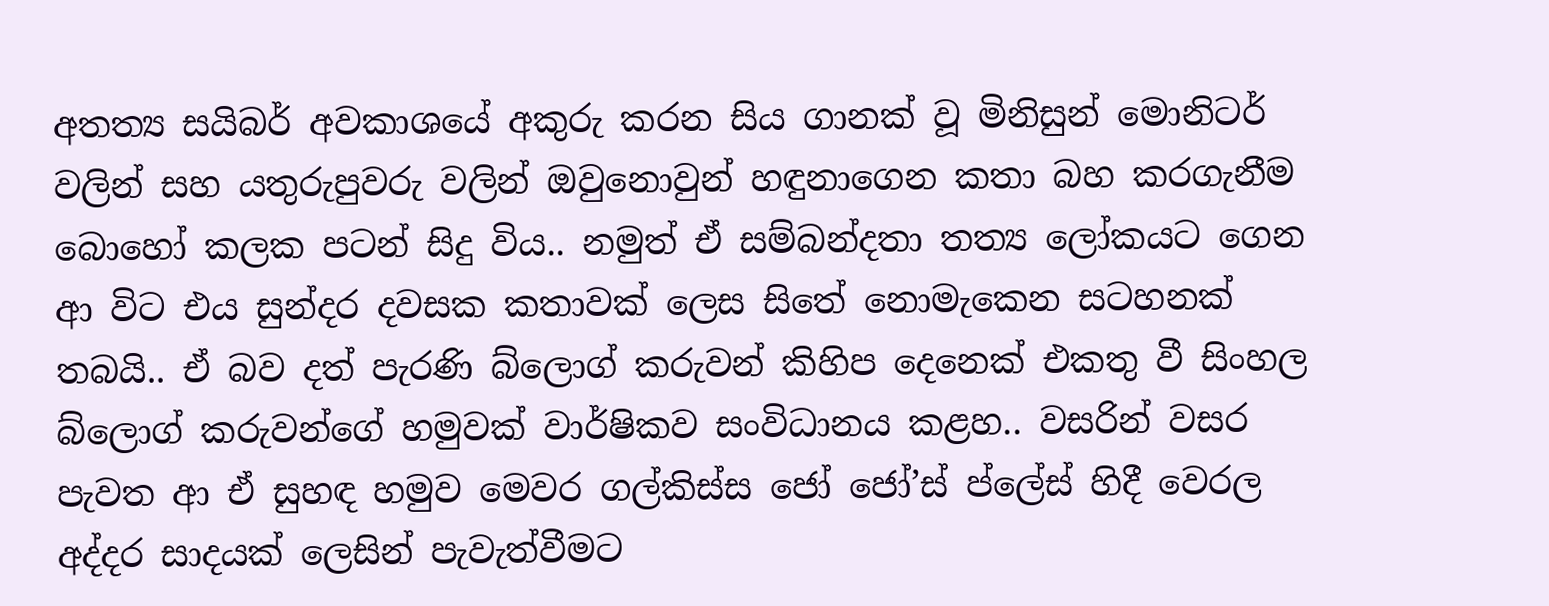අතත්‍ය සයිබර් අවකාශයේ අකුරු කරන සිය ගානක් වූ මිනිසුන් මොනිටර් වලින් සහ යතුරුපුවරු වලින් ඔවුනොවුන් හඳුනාගෙන කතා බහ කරගැනීම බොහෝ කලක පටන් සිදු විය.. නමුත් ඒ සම්බන්දතා තත්‍ය ලෝකයට ගෙන ආ විට එය සුන්දර දවසක කතාවක් ලෙස සිතේ නොමැකෙන සටහනක් තබයි.. ඒ බව දත් පැරණි බ්ලොග් කරුවන් කිහිප දෙනෙක් එකතු වී සිංහල බ්ලොග් කරුවන්ගේ හමුවක් වාර්ෂිකව සංවිධානය කළහ.. වසරින් වසර පැවත ආ ඒ සුහඳ හමුව මෙවර ගල්කිස්ස ජෝ ජෝ’ස් ප්ලේස් හිදී වෙරල අද්දර සාදයක් ලෙසින් පැවැත්වීමට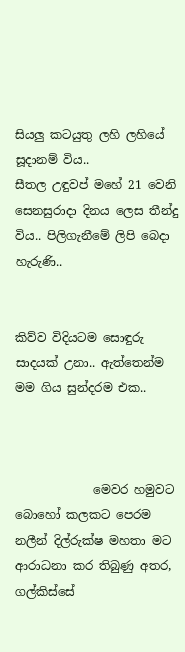සියලු කටයුතු ලහි ලහියේ සූදානම් විය..
සීතල උඳුවප් මහේ 21 වෙනි සෙනසුරාදා දිනය ලෙස තීන්දු විය.. පිලිගැනීමේ ලිපි බෙදා හැරුණි..


කිව්ව විදියටම සොඳුරු සාදයක් උනා.. ඇත්තෙන්ම මම ගිය සුන්දරම එක..



             මෙවර හමුවට බොහෝ කලකට පෙරම නලීන් දිල්රුක්ෂ මහතා මට ආරාධනා කර තිබුණු අතර, ගල්කිස්සේ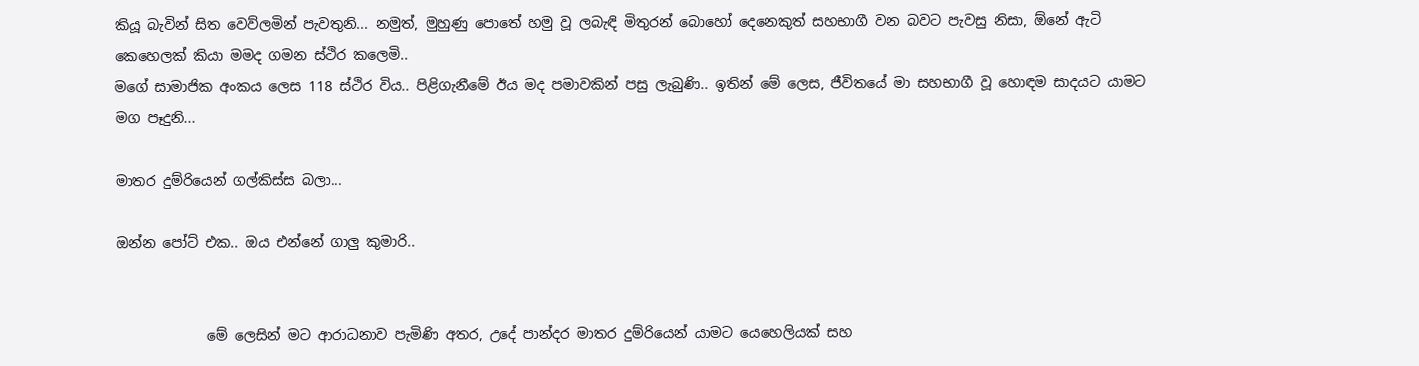කියූ බැවින් සිත වෙව්ලමින් පැවතුනි... නමුත්, මුහුණු පොතේ හමු වූ ලබැඳි මිතුරන් බොහෝ දෙනෙකුත් සහභාගී වන බවට පැවසු නිසා, ඕනේ ඇටි කෙහෙලක් කියා මමද ගමන ස්ථිර කලෙමි..
මගේ සාමාජික අංකය ලෙස 118 ස්ථිර විය.. පිළිගැනීමේ ඊය මද පමාවකින් පසු ලැබුණි.. ඉතින් මේ ලෙස, ජීවිතයේ මා සහභාගී වූ හොඳම සාදයට යාමට මග පෑදුනි...

මාතර දුම්රියෙන් ගල්කිස්ස බලා...

ඔන්න පෝට් එක.. ඔය එන්නේ ගාලු කුමාරි..


             මේ ලෙසින් මට ආරාධනාව පැමිණි අතර, උදේ පාන්දර මාතර දුම්රියෙන් යාමට යෙහෙලියක් සහ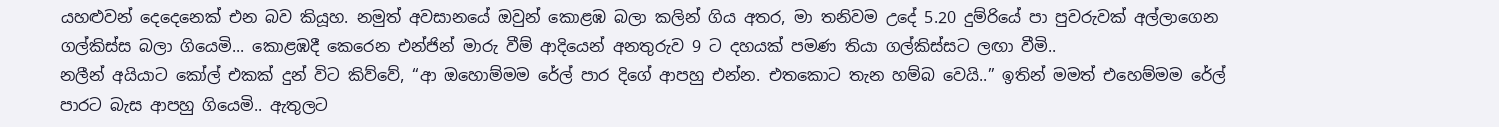යහළුවන් දෙදෙනෙක් එන බව කියූහ. නමුත් අවසානයේ ඔවුන් කොළඹ බලා කලින් ගිය අතර, මා තනිවම උදේ 5.20 දුම්රියේ පා පුවරුවක් අල්ලාගෙන ගල්කිස්ස බලා ගියෙමි... කොළඹදී කෙරෙන එන්ජින් මාරු වීම් ආදියෙන් අනතුරුව 9 ට දහයක් පමණ තියා ගල්කිස්සට ලඟා වීමි..
නලීන් අයියාට කෝල් එකක් දුන් විට කිව්වේ, “ආ ඔහොම්මම රේල් පාර දිගේ ආපහු එන්න. එතකොට තැන හම්බ වෙයි..” ඉතින් මමත් එහෙම්මම රේල් පාරට බැස ආපහු ගියෙමි.. ඇතුලට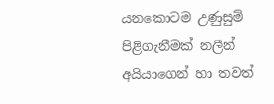යනකොටම උණුසුම් පිළිගැනීමක් නලීන් අයියාගෙන් හා තවත්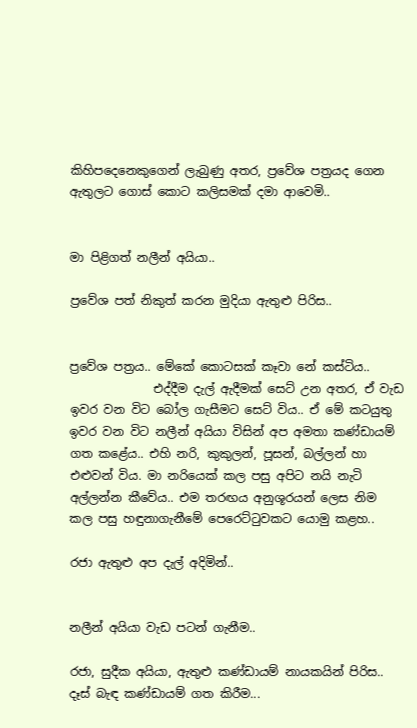කිහිපදෙනෙකුගෙන් ලැබුණු අතර, ප්‍රවේශ පත්‍රයද ගෙන ඇතුලට ගොස් කොට කලිසමක් දමා ආවෙමි..


මා පිළිගත් නලීන් අයියා..

ප්‍රවේශ පත් නිකුත් කරන මුදියා ඇතුළු පිරිස..


ප්‍රවේශ පත්‍රය.. මේකේ කොටසක් කෑවා නේ කස්ටිය..
              එද්දීම දැල් ඇදීමක් සෙට් උන අතර, ඒ වැඩ ඉවර වන විට බෝල ගැසීමට සෙට් විය.. ඒ මේ කටයුතු ඉවර වන විට නලීන් අයියා විසින් අප අමතා කණ්ඩායම් ගත කළේය.. එහි නරි, කුකුලන්, පූසන්, බල්ලන් හා එළුවන් විය. මා නරියෙක් කල පසු අපිට නයි නැටි අල්ලන්න කීවේය.. එම තරඟය අනුශූරයන් ලෙස නිම කල පසු හඳුනාගැනීමේ පෙරෙට්ටුවකට යොමු කළහ..

රජා ඇතුළු අප දැල් අදිමින්..


නලීන් අයියා වැඩ පටන් ගැනීම..

රජා, සුදීක අයියා, ඇතුළු කණ්ඩායම් නායකයින් පිරිස..
දෑස් බැඳ කණ්ඩායම් ගත කිරීම...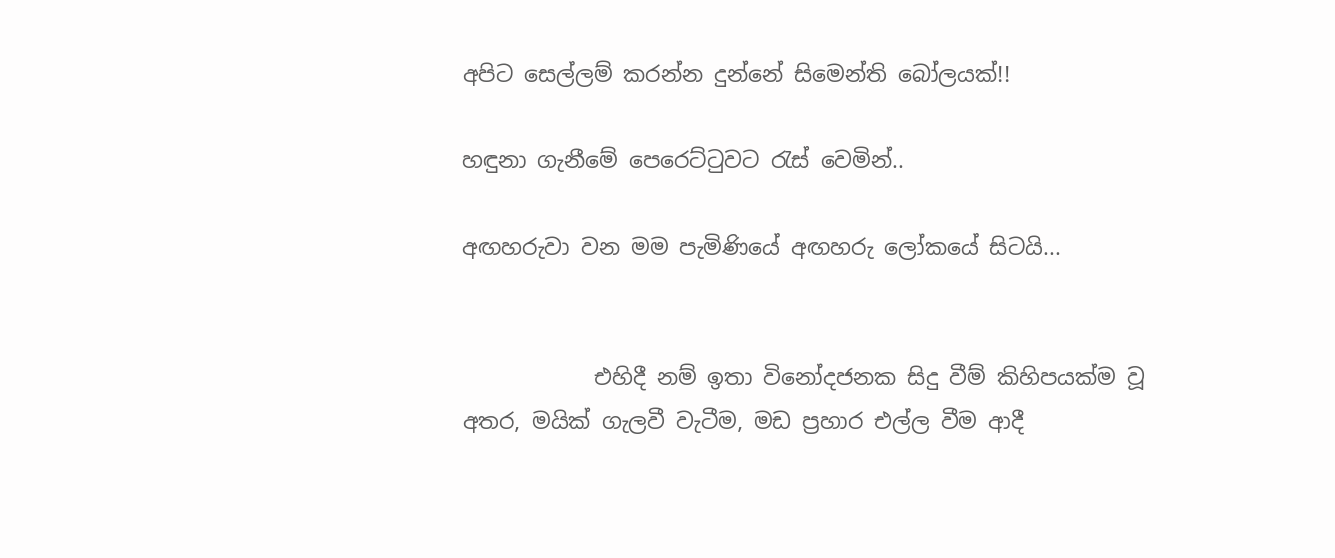අපිට සෙල්ලම් කරන්න දුන්නේ සිමෙන්ති බෝලයක්!!

හඳුනා ගැනීමේ පෙරෙට්ටුවට රැස් වෙමින්..

අඟහරුවා වන මම පැමිණියේ අඟහරු ලෝකයේ සිටයි...


            එහිදී නම් ඉතා විනෝදජනක සිදු වීම් කිහිපයක්ම වූ අතර, මයික් ගැලවී වැටීම, මඩ ප්‍රහාර එල්ල වීම ආදී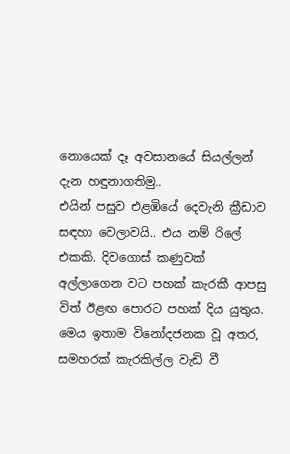නොයෙක් දෑ අවසානයේ සියල්ලන් දැන හඳුනාගතිමු..
එයින් පසුව එළඹියේ දෙවැනි ක්‍රීඩාව සඳහා වෙලාවයි.. එය නම් රිලේ එකකි. දිවගොස් කණුවක් අල්ලාගෙන වට පහක් කැරකී ආපසු විත් ඊළඟ පොරට පහක් දිය යුතුය. මෙය ඉතාම විනෝදජනක වූ අතර, සමහරක් කැරකිල්ල වැඩි වී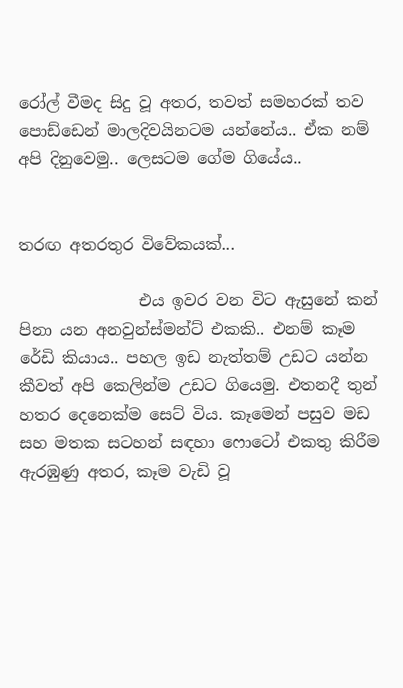රෝල් වීමද සිදු වූ අතර, තවත් සමහරක් තව පොඩ්ඩෙන් මාලදිවයිනටම යන්නේය.. ඒක නම් අපි දිනුවෙමු.. ලෙසටම ගේම ගියේය..


තරඟ අතරතුර විවේකයක්...

               එය ඉවර වන විට ඇසුනේ කන් පිනා යන අනවුන්ස්මන්ට් එකකි.. එනම් කෑම රේඩි කියාය.. පහල ඉඩ නැත්තම් උඩට යන්න කීවත් අපි කෙලින්ම උඩට ගියෙමු. එතනදී තුන් හතර දෙනෙක්ම සෙට් විය. කෑමෙන් පසුව මඩ සහ මතක සටහන් සඳහා ෆොටෝ එකතු කිරීම ඇරඹුණු අතර, කෑම වැඩි වූ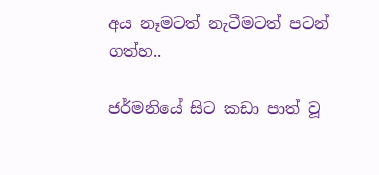අය නෑමටත් නැටීමටත් පටන් ගත්හ..

ජර්මනියේ සිට කඩා පාත් වූ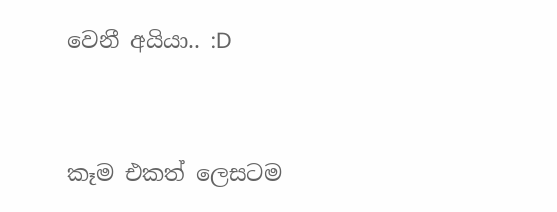වෙනී අයියා.. :D


කෑම එකත් ලෙසටම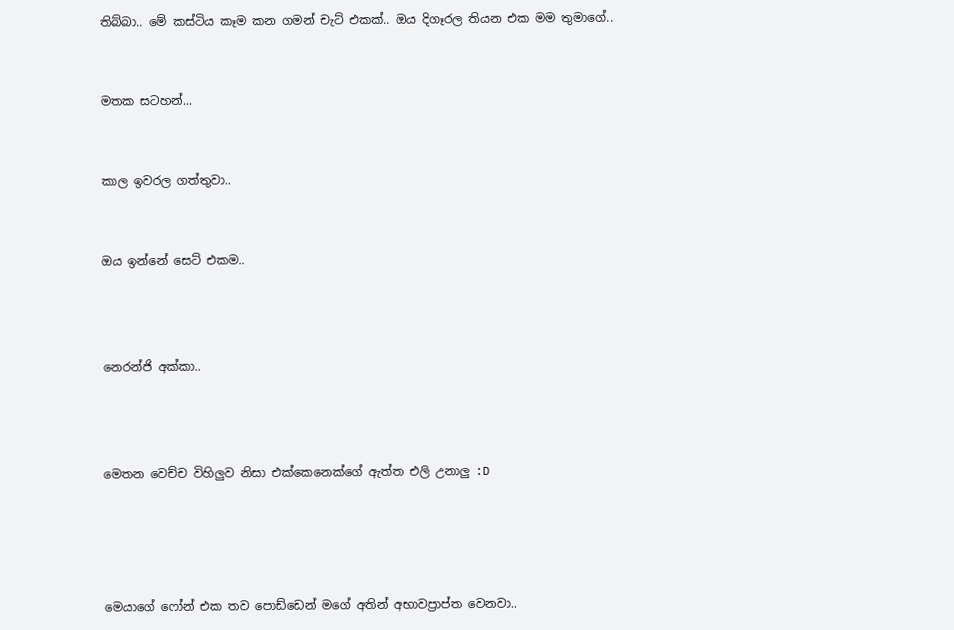තිබ්බා.. මේ කස්ටිය කෑම කන ගමන් චැට් එකක්.. ඔය දිගෑරල තියන එක මම තුමාගේ..


මතක සටහන්...


කාල ඉවරල ගත්තුවා..


ඔය ඉන්නේ සෙට් එකම..



නෙරන්ජි අක්කා..



මෙතන වෙච්ච විහිලුව නිසා එක්කෙනෙක්ගේ ඇත්ත එලි උනාලු :D




මෙයාගේ ෆෝන් එක තව පොඩ්ඩෙන් මගේ අතින් අභාවප්‍රාප්ත වෙනවා..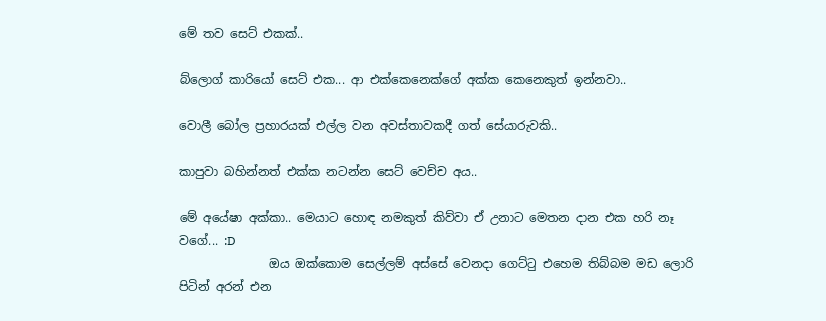මේ තව සෙට් එකක්..

බ්ලොග් කාරියෝ සෙට් එක... ආ එක්කෙනෙක්ගේ අක්ක කෙනෙකුත් ඉන්නවා..

වොලී බෝල ප්‍රහාරයක් එල්ල වන අවස්තාවකදී ගත් සේයාරුවකි..

කාපුවා බහින්නත් එක්ක නටන්න සෙට් වෙච්ච අය..

මේ අයේෂා අක්කා.. මෙයාට හොඳ නමකුත් කිව්වා ඒ උනාට මෙතන දාන එක හරි නෑ වගේ... :D
               ඔය ඔක්කොම සෙල්ලම් අස්සේ වෙනදා ගෙට්ටු එහෙම තිබ්බම මඩ ලොරි පිටින් අරන් එන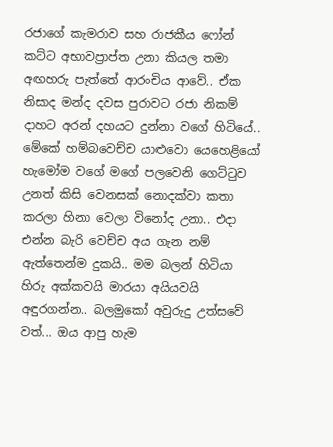රජාගේ කැමරාව සහ රාජකීය ෆෝන් කට්ට අභාවප්‍රාප්ත උනා කියල තමා අඟහරු පැත්තේ ආරංචිය ආවේ.. ඒක නිසාද මන්ද දවස පුරාවට රජා නිකම් දාහට අරන් දහයට දුන්නා වගේ හිටියේ..
මේකේ හම්බවෙච්ච යාළුවො යෙහෙළියෝ හැමෝම වගේ මගේ පලවෙනි ගෙට්ටුව උනත් කිසි වෙනසක් නොදක්වා කතා කරලා හිනා වෙලා විනෝද උනා.. එදා එන්න බැරි වෙච්ච අය ගැන නම් ඇත්තෙන්ම දුකයි.. මම බලන් හිටියා හිරු අක්කවයි මාරයා අයියවයි අඳුරගන්න.. බලමුකෝ අවුරුදු උත්සවේ වත්... ඔය ආපු හැම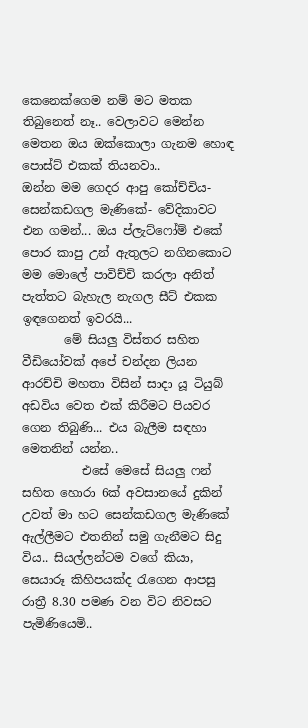කෙනෙක්ගෙම නම් මට මතක තිබුනෙත් නෑ.. වෙලාවට මෙන්න මෙතන ඔය ඔක්කොලා ගැනම හොඳ පොස්ට් එකක් තියනවා..
ඔන්න මම ගෙදර ආපු කෝච්චිය- සෙන්කඩගල මැණිකේ- වේදිකාවට එන ගමන්... ඔය ප්ලැට්ෆෝම් එකේ පොර කාපු උන් ඇතුලට නගිනකොට මම මොලේ පාවිච්චි කරලා අනිත් පැත්තට බැහැල නැගල සීට් එකක ඉඳගෙනත් ඉවරයි...
       මේ සියලු විස්තර සහිත වීඩියෝවක් අපේ චන්දන ලියන ආරච්චි මහතා විසින් සාදා යූ ටියුබ් අඩවිය වෙත එක් කිරීමට පියවර ගෙන තිබුණි... එය බැලීම සඳහා මෙතනින් යන්න..
          එසේ මෙසේ සියලු ෆන් සහිත හොරා 6ක් අවසානයේ දුකින් උවත් මා හට සෙන්කඩගල මැණිකේ ඇල්ලීමට එතනින් සමු ගැනීමට සිදු විය.. සියල්ලන්ටම වගේ කියා, සෙයාරූ කිහිපයක්ද රැගෙන ආපසු රාත්‍රී 8.30 පමණ වන විට නිවසට පැමිණියෙමි..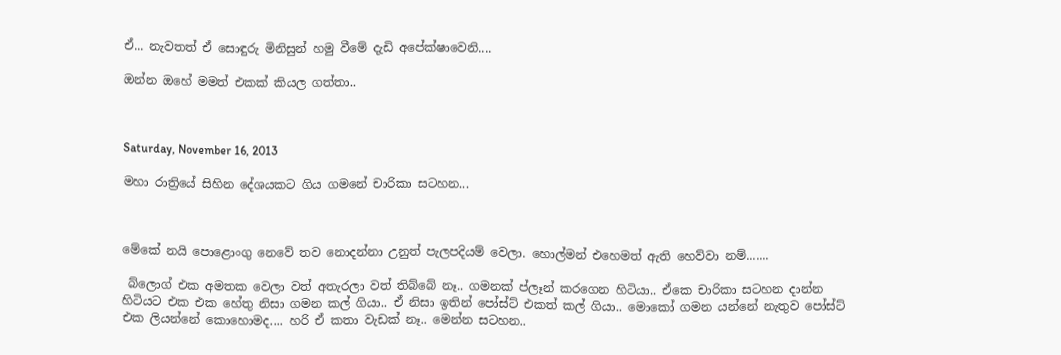ඒ... නැවතත් ඒ සොඳුරු මිනිසුන් හමු වීමේ දැඩි අපේක්ෂාවෙනි....

ඔන්න ඔහේ මමත් එකක් කියල ගත්තා..



Saturday, November 16, 2013

මහා රාත්‍රියේ සිහින දේශයකට ගිය ගමනේ චාරිකා සටහන...



මේකේ නයි පොළොංගු නෙවේ තව නොදන්නා උනුත් පැලපදියම් වෙලා. හොල්මන් එහෙමත් ඇති හෙව්වා නම්.......

 බ්ලොග් එක අමතක වෙලා වත් අතැරලා වත් තිබ්බේ නෑ.. ගමනක් ප්ලෑන් කරගෙන හිටියා.. ඒකෙ චාරිකා සටහන දාන්න හිටියට එක එක හේතු නිසා ගමන කල් ගියා.. ඒ නිසා ඉතින් පෝස්ට් එකත් කල් ගියා.. මොකෝ ගමන යන්නේ නැතුව පෝස්ට් එක ලියන්නේ කොහොමද.... හරි ඒ කතා වැඩක් නෑ.. මෙන්න සටහන..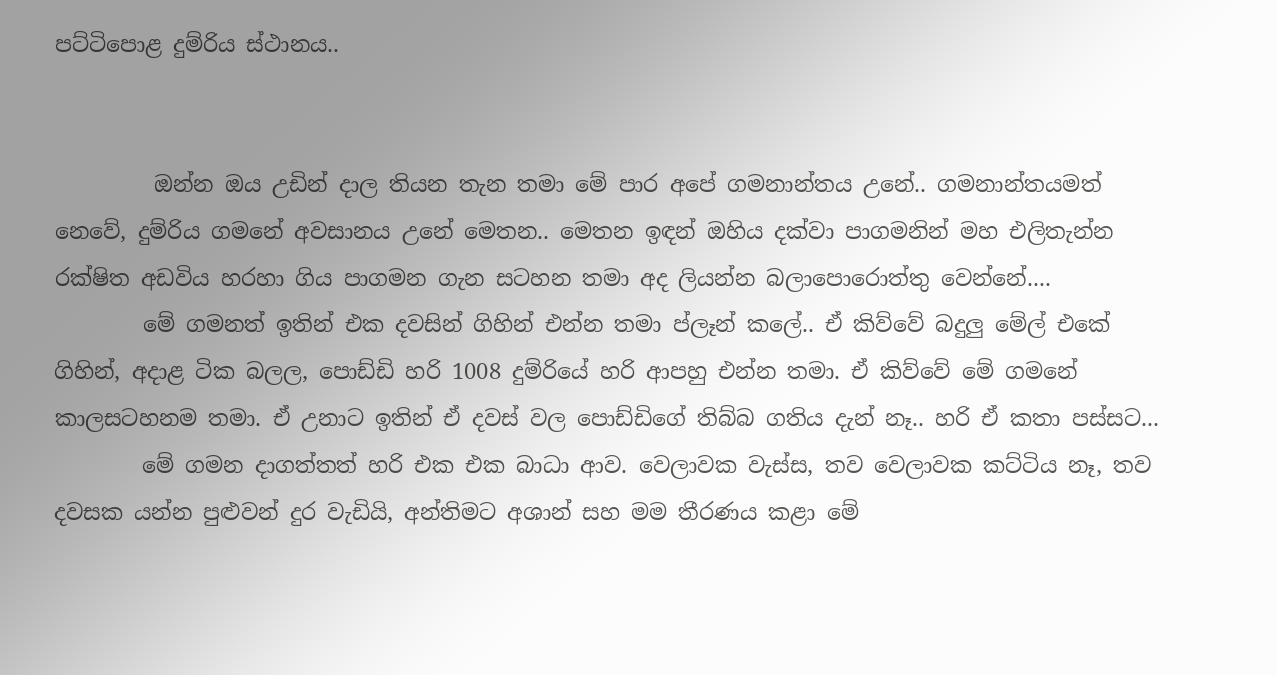පට්ටිපොළ දුම්රිය ස්ථානය..


         ඔන්න ඔය උඩින් දාල තියන තැන තමා මේ පාර අපේ ගමනාන්තය උනේ.. ගමනාන්තයමත් නෙවේ, දුම්රිය ගමනේ අවසානය උනේ මෙතන.. මෙතන ඉඳන් ඔහිය දක්වා පාගමනින් මහ එලිතැන්න රක්ෂිත අඩවිය හරහා ගිය පාගමන ගැන සටහන තමා අද ලියන්න බලාපොරොත්තු වෙන්නේ....
        මේ ගමනත් ඉතින් එක දවසින් ගිහින් එන්න තමා ප්ලෑන් කලේ.. ඒ කිව්වේ බදුලු මේල් එකේ ගිහින්, අදාළ ටික බලල, පොඩ්ඩි හරි 1008 දුම්රියේ හරි ආපහු එන්න තමා. ඒ කිව්වේ මේ ගමනේ කාලසටහනම තමා. ඒ උනාට ඉතින් ඒ දවස් වල පොඩ්ඩිගේ තිබ්බ ගතිය දැන් නෑ.. හරි ඒ කතා පස්සට...
        මේ ගමන දාගත්තත් හරි එක එක බාධා ආව. වෙලාවක වැස්ස, තව වෙලාවක කට්ටිය නෑ, තව දවසක යන්න පුළුවන් දුර වැඩියි, අන්තිමට අශාන් සහ මම තීරණය කළා මේ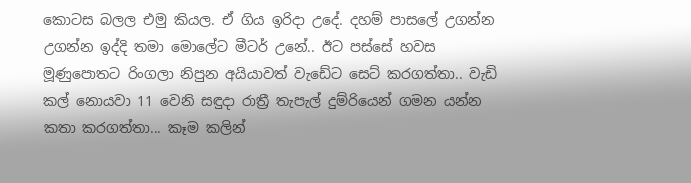කොටස බලල එමු කියල. ඒ ගිය ඉරිදා උදේ. දහම් පාසලේ උගන්න උගන්න ඉද්දි තමා මොලේට මීටර් උනේ.. ඊට පස්සේ හවස මූණුපොතට රිංගලා නිපුන අයියාවත් වැඩේට සෙට් කරගත්තා.. වැඩි කල් නොයවා 11 වෙනි සඳුදා රාත්‍රී තැපැල් දුම්රියෙන් ගමන යන්න කතා කරගත්තා... කෑම කලින්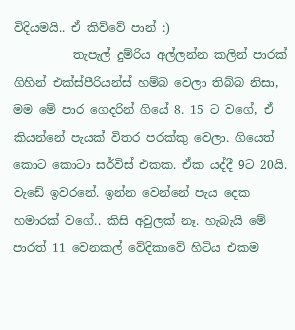විදියමයි.. ඒ කිව්වේ පාන් :)
          තැපැල් දුම්රිය අල්ලන්න කලින් පාරක් ගිහින් එක්ස්පීරියන්ස් හම්බ වෙලා තිබ්බ නිසා, මම මේ පාර ගෙදරින් ගියේ 8. 15 ට වගේ, ඒ කියන්නේ පැයක් විතර පරක්කු වෙලා. ගියෙත් කොට කොටා සර්විස් එකක. ඒක යද්දී 9ට 20යි. වැඩේ ඉවරනේ. ඉන්න වෙන්නේ පැය දෙක හමාරක් වගේ.. කිසි අවුලක් නෑ. හැබැයි මේ පාරත් 11 වෙනකල් වේදිකාවේ හිටිය එකම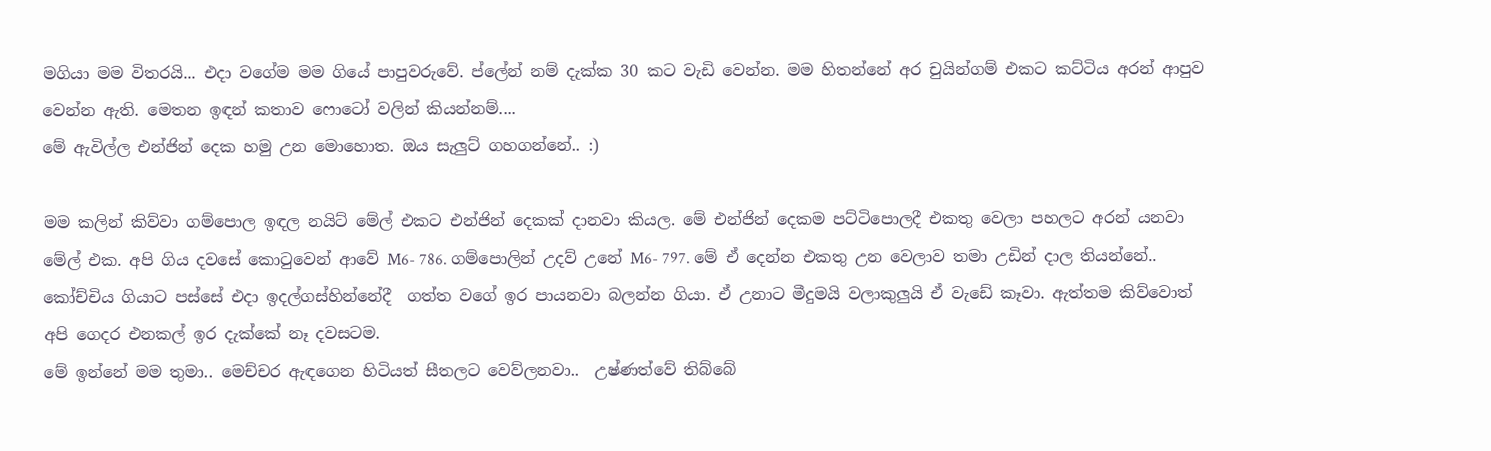මගියා මම විතරයි... එදා වගේම මම ගියේ පාපුවරුවේ. ප්ලේන් නම් දැක්ක 30 කට වැඩි වෙන්න. මම හිතන්නේ අර චුයින්ගම් එකට කට්ටිය අරන් ආපුව වෙන්න ඇති. මෙතන ඉඳන් කතාව ෆොටෝ වලින් කියන්නම්....
මේ ඇවිල්ල එන්ජින් දෙක හමු උන මොහොත. ඔය සැලුට් ගහගන්නේ.. :)

මම කලින් කිව්වා ගම්පොල ඉඳල නයිට් මේල් එකට එන්ජින් දෙකක් දානවා කියල. මේ එන්ජින් දෙකම පට්ටිපොලදී එකතු වෙලා පහලට අරන් යනවා මේල් එක. අපි ගිය දවසේ කොටුවෙන් ආවේ M6- 786. ගම්පොලින් උදව් උනේ M6- 797. මේ ඒ දෙන්න එකතු උන වෙලාව තමා උඩින් දාල තියන්නේ..
කෝච්චිය ගියාට පස්සේ එදා ඉදල්ගස්හින්නේදී  ගත්ත වගේ ඉර පායනවා බලන්න ගියා. ඒ උනාට මීදුමයි වලාකුලුයි ඒ වැඩේ කෑවා. ඇත්තම කිව්වොත් අපි ගෙදර එනකල් ඉර දැක්කේ නෑ දවසටම.
මේ ඉන්නේ මම තුමා.. මෙච්චර ඇඳගෙන හිටියත් සීතලට වෙව්ලනවා..  උෂ්ණත්වේ තිබ්බේ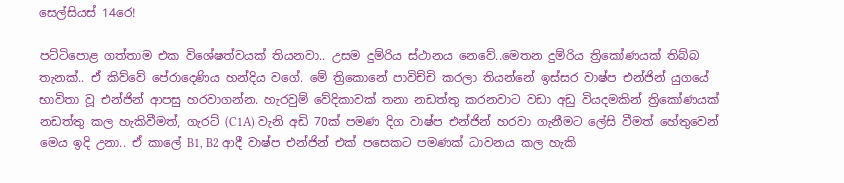සෙල්සියස් 14රෙ!

පට්ටිපොළ ගත්තාම එක විශේෂත්වයක් තියනවා.. උසම දුම්රිය ස්ථානය නෙවේ..මෙතන දුම්රිය ත්‍රිකෝණයක් තිබ්බ තැනක්.. ඒ කිව්වේ පේරාදෙණිය හන්දිය වගේ. මේ ත්‍රිකොනේ පාවිච්චි කරලා තියන්නේ ඉස්සර වාෂ්ප එන්ජින් යුගයේ භාවිතා වූ එන්ජින් ආපසු හරවාගන්න. හැරවුම් වේදිකාවක් තනා නඩත්තු කරනවාට වඩා අඩු වියදමකින් ත්‍රිකෝණයක් නඩත්තු කල හැකිවීමත්, ගැරට් (C1A) වැනි අඩි 70ක් පමණ දිග වාෂ්ප එන්ජින් හරවා ගැනීමට ලේසි වීමත් හේතුවෙන් මෙය ඉදි උනා.. ඒ කාලේ B1, B2 ආදී වාෂ්ප එන්ජින් එක් පසෙකට පමණක් ධාවනය කල හැකි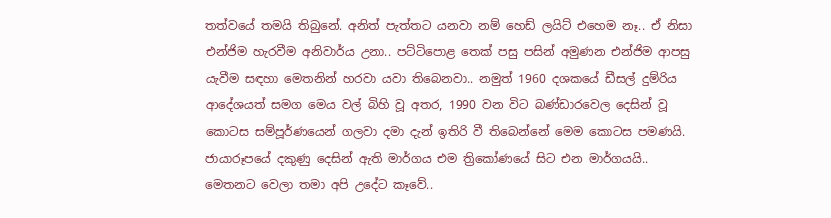තත්වයේ තමයි තිබුනේ. අනිත් පැත්තට යනවා නම් හෙඩ් ලයිට් එහෙම නෑ.. ඒ නිසා එන්ජිම හැරවීම අනිවාර්ය උනා.. පට්ටිපොළ තෙක් පසු පසින් අමුණන එන්ජිම ආපසු යැවීම සඳහා මෙතනින් හරවා යවා තිබෙනවා.. නමුත් 1960 දශකයේ ඩීසල් දුම්රිය ආදේශයත් සමග මෙය වල් බිහි වූ අතර, 1990 වන විට බණ්ඩාරවෙල දෙසින් වූ කොටස සම්පූර්ණයෙන් ගලවා දමා දැන් ඉතිරි වී තිබෙන්නේ මෙම කොටස පමණයි. ජායාරූපයේ දකුණු දෙසින් ඇති මාර්ගය එම ත්‍රිකෝණයේ සිට එන මාර්ගයයි..
මෙතනට වෙලා තමා අපි උදේට කෑවේ..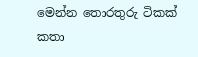මෙන්න තොරතුරු ටිකක් කතා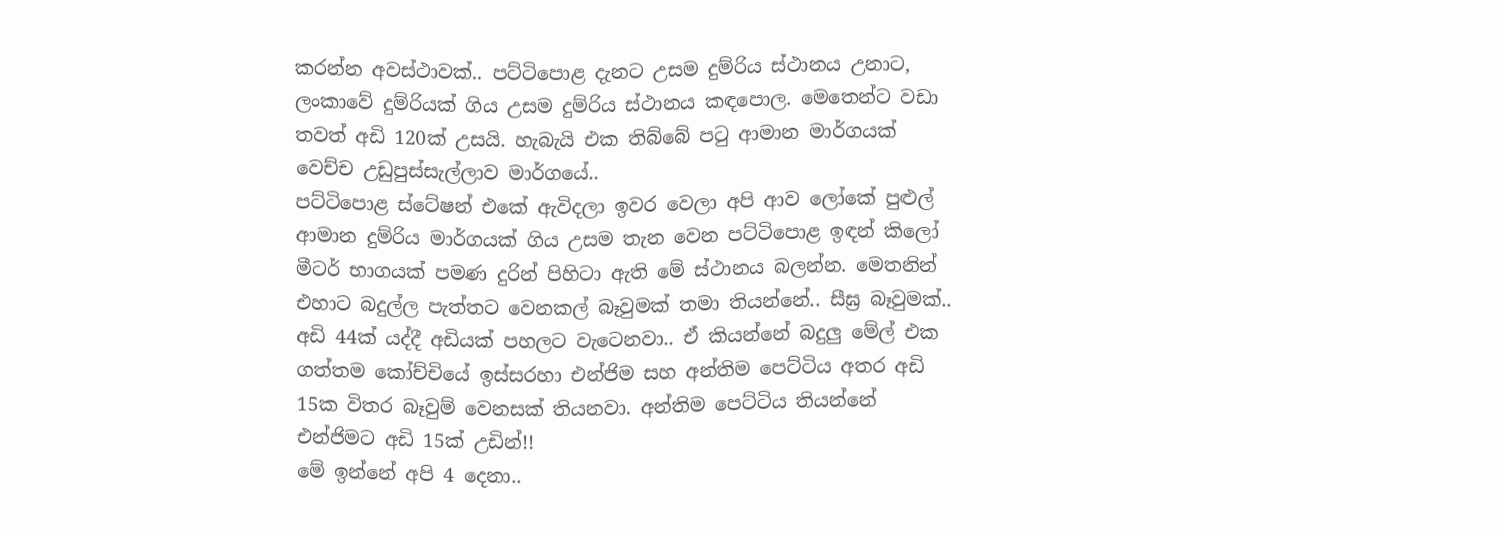කරන්න අවස්ථාවක්.. පට්ටිපොළ දැනට උසම දුම්රිය ස්ථානය උනාට, ලංකාවේ දුම්රියක් ගිය උසම දුම්රිය ස්ථානය කඳපොල. මෙතෙන්ට වඩා තවත් අඩි 120ක් උසයි. හැබැයි එක තිබ්බේ පටු ආමාන මාර්ගයක් වෙච්ච උඩුපුස්සැල්ලාව මාර්ගයේ..
පට්ටිපොළ ස්ටේෂන් එකේ ඇවිදලා ඉවර වෙලා අපි ආව ලෝකේ පුළුල් ආමාන දුම්රිය මාර්ගයක් ගිය උසම තැන වෙන පට්ටිපොළ ඉඳන් කිලෝ මීටර් භාගයක් පමණ දුරින් පිහිටා ඇති මේ ස්ථානය බලන්න. මෙතනින් එහාට බදුල්ල පැත්තට වෙනකල් බෑවුමක් තමා තියන්නේ.. සීඝ්‍ර බෑවුමක්.. අඩි 44ක් යද්දී අඩියක් පහලට වැටෙනවා.. ඒ කියන්නේ බදුලු මේල් එක ගත්තම කෝච්චියේ ඉස්සරහා එන්ජිම සහ අන්තිම පෙට්ටිය අතර අඩි 15ක විතර බෑවුම් වෙනසක් තියනවා. අන්තිම පෙට්ටිය තියන්නේ එන්ජිමට අඩි 15ක් උඩින්!!
මේ ඉන්නේ අපි 4 දෙනා..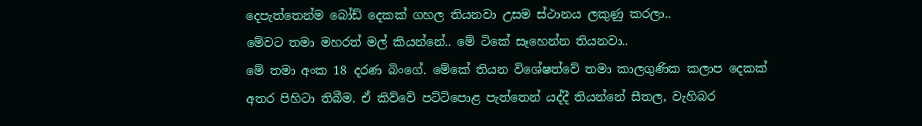දෙපැත්තෙන්ම බෝඩ් දෙකක් ගහල තියනවා උසම ස්ථානය ලකුණු කරලා..
මේවට තමා මහරත් මල් කියන්නේ.. මේ ටිකේ සෑහෙන්න තියනවා..
මේ තමා අංක 18 දරණ බිංගේ. මේකේ තියන විශේෂත්වේ තමා කාලගුණික කලාප දෙකක් අතර පිහිටා තිබීම. ඒ කිව්වේ පට්ටිපොළ පැත්තෙන් යද්දී තියන්නේ සීතල, වැහිබර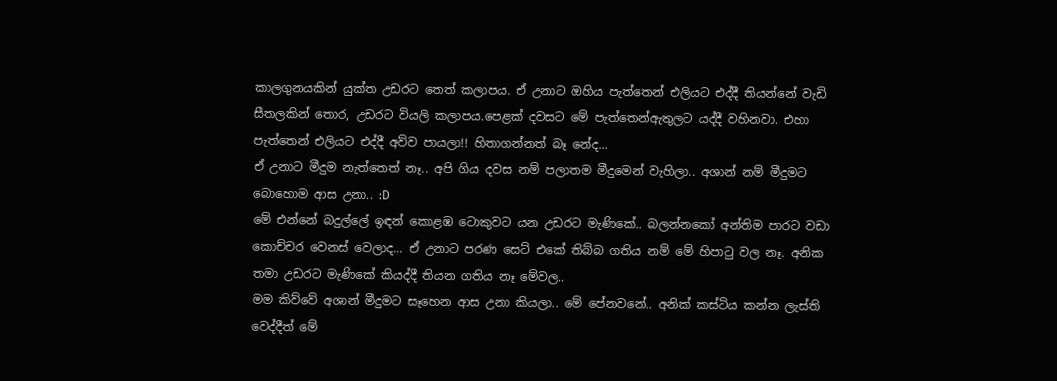කාලගුනයකින් යුක්ත උඩරට තෙත් කලාපය. ඒ උනාට ඔහිය පැත්තෙන් එලියට එද්දී තියන්නේ වැඩි සීතලකින් තොර, උඩරට වියලි කලාපය.පෙළක් දවසට මේ පැත්තෙන්ඇතුලට යද්දී වහිනවා. එහා පැත්තෙන් එලියට එද්දී අව්ව පායලා!! හිතාගන්නත් බෑ නේද...
ඒ උනාට මීදුම නැත්තෙත් නෑ.. අපි ගිය දවස නම් පලාතම මීදුමෙන් වැහිලා.. අශාන් නම් මීදුමට බොහොම ආස උනා.. :D
මේ එන්නේ බදුල්ලේ ඉඳන් කොළඹ ටොකුවට යන උඩරට මැණිකේ.. බලන්නකෝ අන්තිම පාරට වඩා කොච්චර වෙනස් වෙලාද... ඒ උනාට පරණ සෙට් එකේ තිබ්බ ගතිය නම් මේ හිපාටු වල නෑ. අනික තමා උඩරට මැණිකේ කියද්දී තියන ගතිය නෑ මේවල..
මම කිව්වේ අශාන් මීදුමට සෑහෙන ආස උනා කියලා.. මේ පේනවනේ.. අනික් කස්ටිය කන්න ලැස්ති වෙද්දීත් මේ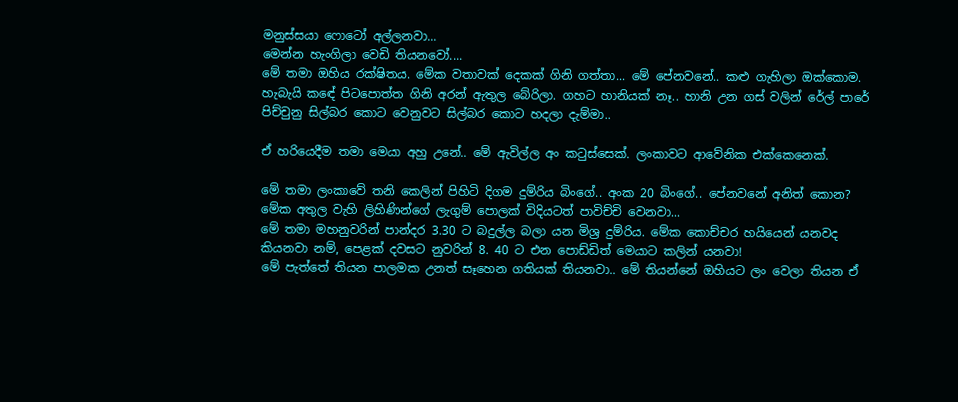මනුස්සයා ෆොටෝ අල්ලනවා...
මෙන්න හැංගිලා වෙඩි තියනවෝ....
මේ තමා ඔහිය රක්ෂිතය. මේක වතාවක් දෙකක් ගිනි ගත්තා... මේ පේනවනේ.. කළු ගැහිලා ඔක්කොම. හැබැයි කඳේ පිටපොත්ත ගිනි අරන් ඇතුල බේරිලා. ගහට හානියක් නෑ.. හානි උන ගස් වලින් රේල් පාරේ පිච්චුනු සිල්බර කොට වෙනුවට සිල්බර කොට හදලා දැම්මා..

ඒ හරියෙදීම තමා මෙයා අහු උනේ.. මේ ඇවිල්ල අං කටුස්සෙක්. ලංකාවට ආවේනික එක්කෙනෙක්.

මේ තමා ලංකාවේ තනි කෙලින් පිහිටි දිගම දුම්රිය බිංගේ.. අංක 20 බිංගේ.. පේනවනේ අනිත් කොන? මේක අතුල වැහි ලිහිණින්ගේ ලැගුම් පොලක් විදියටත් පාවිච්චි වෙනවා...
මේ තමා මහනුවරින් පාන්දර 3.30 ට බදුල්ල බලා යන මිශ්‍ර දුම්රිය. මේක කොච්චර හයියෙන් යනවද කියනවා නම්, පෙළක් දවසට නුවරින් 8. 40 ට එන පොඩ්ඩිත් මෙයාට කලින් යනවා!
මේ පැත්තේ තියන පාලමක උනත් සෑහෙන ගතියක් තියනවා.. මේ තියන්නේ ඔහියට ලං වෙලා තියන ඒ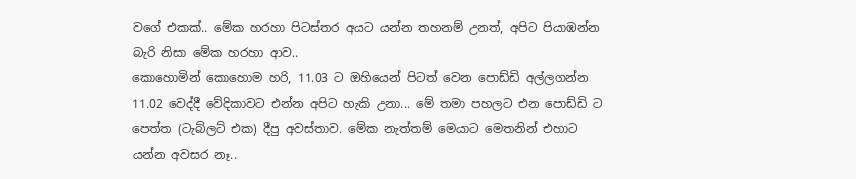වගේ එකක්.. මේක හරහා පිටස්තර අයට යන්න තහනම් උනත්, අපිට පියාඹන්න බැරි නිසා මේක හරහා ආව..
කොහොමින් කොහොම හරි, 11.03 ට ඔහියෙන් පිටත් වෙන පොඩ්ඩි අල්ලගන්න 11.02 වෙද්දී වේදිකාවට එන්න අපිට හැකි උනා... මේ තමා පහලට එන පොඩ්ඩි ට පෙත්ත (ටැබ්ලට් එක) දීපු අවස්තාව. මේක නැත්තම් මෙයාට මෙතනින් එහාට යන්න අවසර නෑ..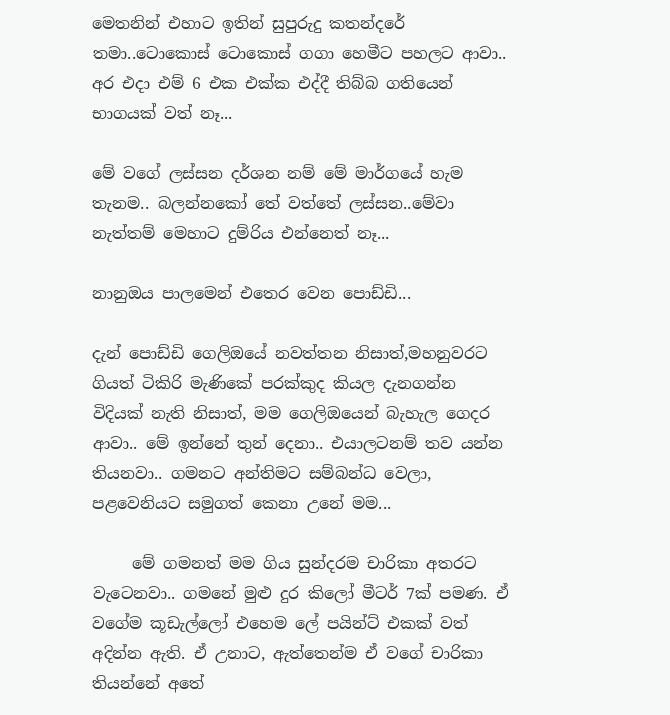මෙතනින් එහාට ඉතින් සුපුරුදු කතන්දරේ තමා..ටොකොස් ටොකොස් ගගා හෙමීට පහලට ආවා.. අර එදා එම් 6 එක එක්ක එද්දී තිබ්බ ගතියෙන් භාගයක් වත් නෑ...

මේ වගේ ලස්සන දර්ශන නම් මේ මාර්ගයේ හැම තැනම.. බලන්නකෝ තේ වත්තේ ලස්සන..මේවා නැත්තම් මෙහාට දුම්රිය එන්නෙත් නෑ...

නානුඔය පාලමෙන් එතෙර වෙන පොඩ්ඩි...

දැන් පොඩ්ඩි ගෙලිඔයේ නවත්තන නිසාත්,මහනුවරට ගියත් ටිකිරි මැණිකේ පරක්කුද කියල දැනගන්න විදියක් නැති නිසාත්, මම ගෙලිඔයෙන් බැහැල ගෙදර ආවා.. මේ ඉන්නේ තුන් දෙනා.. එයාලටනම් තව යන්න තියනවා.. ගමනට අන්තිමට සම්බන්ධ වෙලා, පළවෙනියට සමුගත් කෙනා උනේ මම...

     මේ ගමනත් මම ගිය සුන්දරම චාරිකා අතරට වැටෙනවා.. ගමනේ මුළු දුර කිලෝ මීටර් 7ක් පමණ. ඒ වගේම කූඩැල්ලෝ එහෙම ලේ පයින්ට් එකක් වත් අදින්න ඇති. ඒ උනාට, ඇත්තෙන්ම ඒ වගේ චාරිකා තියන්නේ අතේ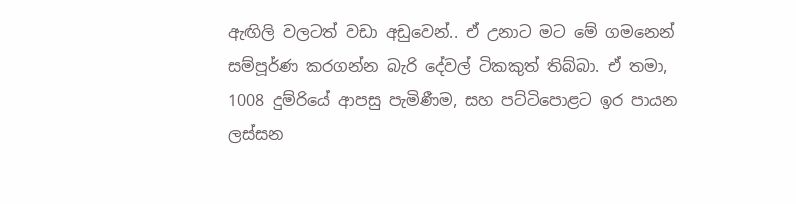ඇඟිලි වලටත් වඩා අඩුවෙන්.. ඒ උනාට මට මේ ගමනෙන් සම්පූර්ණ කරගන්න බැරි දේවල් ටිකකුත් තිබ්බා. ඒ තමා, 1008 දුම්රියේ ආපසු පැමිණීම, සහ පට්ටිපොළට ඉර පායන ලස්සන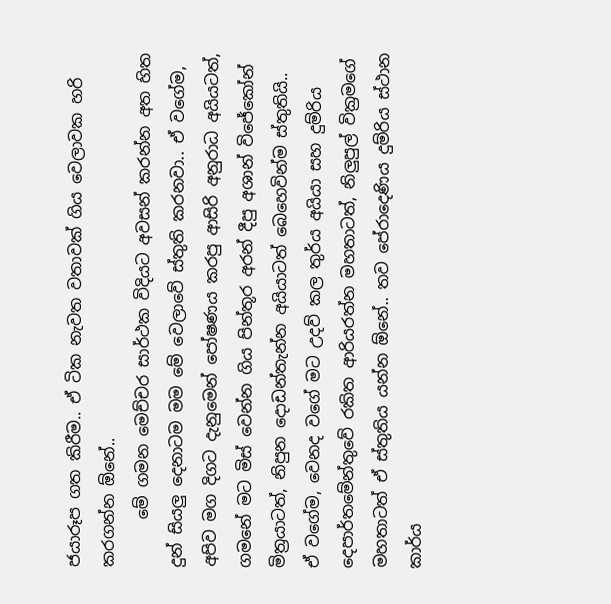ජයාරූප ගත කිරීම.. ඒ ටික නැවත වතාවක් ගිය වෙලාවක හරි කරගන්න ඕනේ..
      මේ ගමන මෙච්චර සාර්ථක විදියට අවසන් කරන්න අත හිත දුන් සියලු දෙනාටම මම මේ වෙලාවේ ස්තුති කරනවා.. ඒ වගේම, අපිව මග දිගට දැනුමෙන් පෝෂණය කරපු ආසිරි අනුරාධ අයියටත්, ගමනේ මට මිස් වෙන්න ගිය පින්තූර අරන් දීපු අශාන් විජේකෝන් මිත්‍රයාටත්, නිපුන දොඩන්තැන්න අයියාටත් බෙහෙවින්ම ස්තුතියි.. ඒ වගේම, වෙනද වගේ මට උදව් කල තුර්ය අයියා සහ දුම්රිය දෙපාර්තමේන්තුවේ රකිත ආරියරත්න මහතාටත්, නිලුපුල් වික්‍රමගේ මහතාටත් ඒ ස්තුතිය යන්න ඕනේ.. තව පේරාදෙණිය දුම්රිය ස්ථාන කාර්ය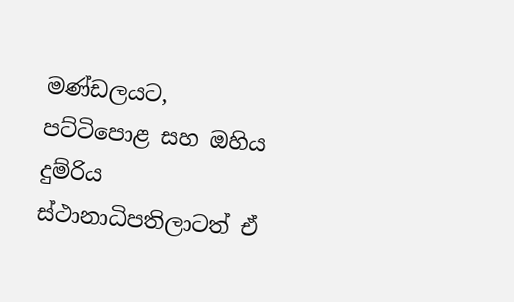මණ්ඩලයට, පට්ටිපොළ සහ ඔහිය දුම්රිය ස්ථානාධිපතිලාටත් ඒ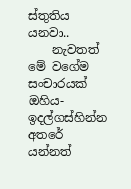ස්තුතිය යනවා..
    නැවතත් මේ වගේම සංචාරයක් ඔහිය- ඉදල්ගස්හින්න අතරේ යන්නත්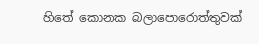හිතේ කොනක බලාපොරොත්තුවක්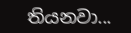තියනවා...